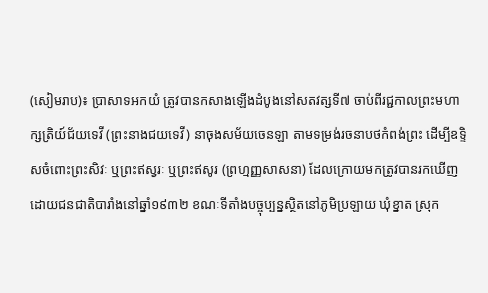(សៀមរាប)៖ ប្រាសាទអកយំ ត្រូវបានកសាងឡើងដំបូងនៅសតវត្សទី៧ ចាប់ពីរជ្ជកាលព្រះមហាក្សត្រិយ៍ជ័យទេវី (ព្រះនាងជយទេវី) នាចុងសម័យចេនឡា តាមទម្រង់រចនាបថកំពង់ព្រះ ដើម្បីឧទ្ទិសចំពោះព្រះសិវៈ ឬព្រះឥស្វរៈ ឬព្រះឥសូរ (ព្រហ្មញ្ញសាសនា) ដែលក្រោយមកត្រូវបានរកឃើញដោយជនជាតិបារាំងនៅឆ្នាំ១៩៣២ ខណៈទីតាំងបច្ចុប្បន្នស្ថិតនៅភូមិប្រឡាយ ឃុំខ្នាត ស្រុក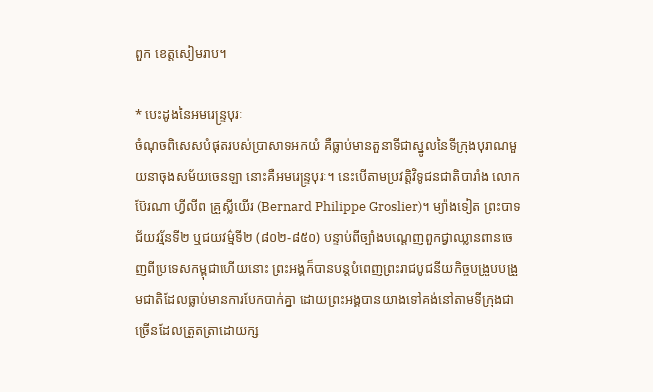ពួក ខេត្តសៀមរាប។

* បេះដូងនៃអមរេន្ទ្របុរៈ
ចំណុចពិសេសបំផុតរបស់ប្រាសាទអកយំ គឺធ្លាប់មានតួនាទីជាស្នូលនៃទីក្រុងបុរាណមួយនាចុងសម័យចេនឡា នោះគឺអមរេន្ទ្របុរៈ។ នេះបើតាមប្រវត្តិវិទូជនជាតិបារាំង លោក ប៊ែរណា ហ្វីលីព គ្រួស្លីយើរ (Bernard Philippe Groslier)។ ម្យ៉ាងទៀត ព្រះបាទជ័យវរ្ម័នទី២ ឬជយវម៌្មទី២ (៨០២-៨៥០) បន្ទាប់ពីច្បាំងបណ្ដេញពួកជ្វាឈ្លានពានចេញពីប្រទេសកម្ពុជាហើយនោះ ព្រះអង្គក៏បានបន្តបំពេញព្រះរាជបូជនីយកិច្ចបង្រួបបង្រួមជាតិដែលធ្លាប់មានការបែកបាក់គ្នា ដោយព្រះអង្គបានយាងទៅគង់នៅតាមទីក្រុងជាច្រើនដែលត្រួតត្រាដោយក្ស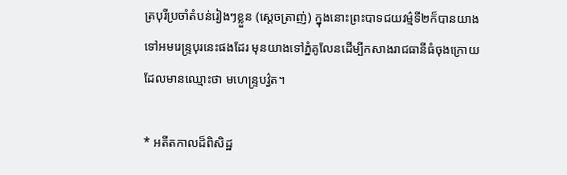ត្របុរីប្រចាំតំបន់រៀងៗខ្លួន (ស្ដេចត្រាញ់) ក្នុងនោះព្រះបាទជយវម៌្មទី២ក៏បានយាងទៅអមរេន្ទ្របុរនេះផងដែរ មុនយាងទៅភ្នំគូលែនដើម្បីកសាងរាជធានីធំចុងក្រោយដែលមានឈ្មោះថា មហេន្ទ្របវ៌្វត។

* អតីតកាលដ៏ពិសិដ្ឋ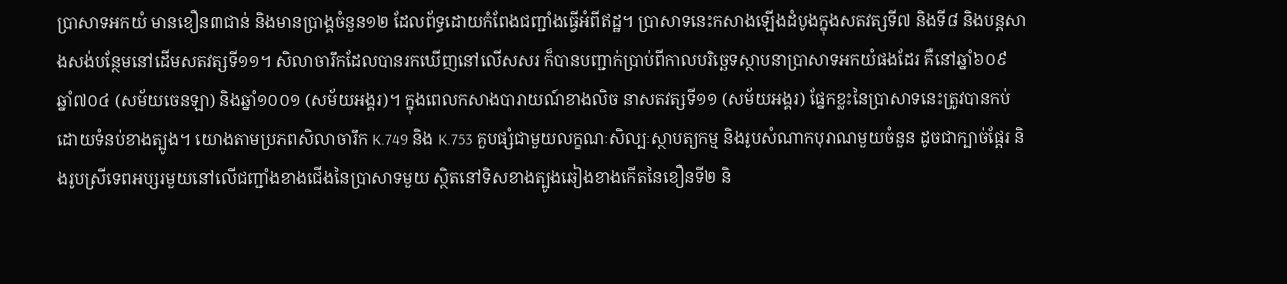ប្រាសាទអកយំ មានខឿន៣ជាន់ និងមានប្រាង្គចំនួន១២ ដែលព័ទ្ធដោយកំពែងជញ្ជាំងធ្វើអំពីឥដ្ឋ។ ប្រាសាទនេះកសាងឡើងដំបូងក្នុងសតវត្សទី៧ និងទី៨ និងបន្តសាងសង់បន្ថែមនៅដើមសតវត្សទី១១។ សិលាចារឹកដែលបានរកឃើញនៅលើសសរ ក៏បានបញ្ជាក់ប្រាប់ពីកាលបរិច្ឆេទស្ថាបនាប្រាសាទអកយំផងដែរ គឺនៅឆ្នាំ៦០៩ ឆ្នាំ៧០៤ (សម័យចេនឡា) និងឆ្នាំ១០០១ (សម័យអង្គរ)។ ក្នុងពេលកសាងបារាយណ៍ខាងលិច នាសតវត្សទី១១ (សម័យអង្គរ) ផ្នែកខ្លះនៃប្រាសាទនេះត្រូវបានកប់ដោយទំនប់ខាងត្បូង។ យោងតាមប្រភពសិលាចារឹក K.749 និង K.753 គួបផ្សំជាមួយលក្ខណៈសិល្បៈស្ថាបត្យកម្ម និងរូបសំណាកបុរាណមួយចំនួន ដូចជាក្បាច់ផ្តែរ និងរូបស្រីទេពអប្សរមួយនៅលើជញ្ជាំងខាងជើងនៃប្រាសាទមួយ ស្ថិតនៅទិសខាងត្បូងឆៀងខាងកើតនៃខឿនទី២ និ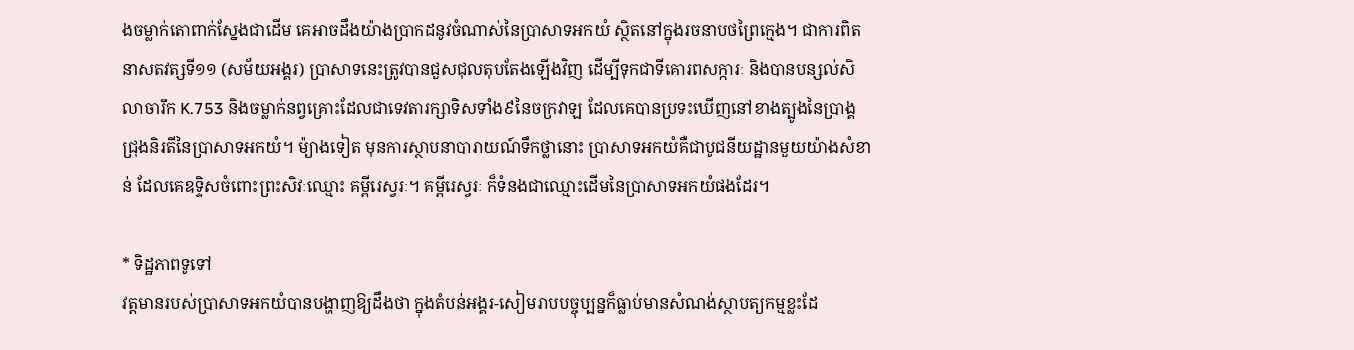ងចម្លាក់តោពាក់ស្នែងជាដើម គេអាចដឹងយ៉ាងប្រាកដនូវចំណាស់នៃប្រាសាទអកយំ ស្ថិតនៅក្នុងរចនាបថព្រៃក្មេង។ ជាការពិត
នាសតវត្សទី១១ (សម័យអង្គរ) ប្រាសាទនេះត្រូវបានជួសជុលតុបតែងឡើងវិញ ដើម្បីទុកជាទីគោរពសក្ការៈ និងបានបន្សល់សិលាចារឹក K.753 និងចម្លាក់នព្វគ្រោះដែលជាទេវតារក្សាទិសទាំង៩នៃចក្រវាឡ ដែលគេបានប្រទះឃើញនៅខាងត្បូងនៃប្រាង្គជ្រុងនិរតីនៃប្រាសាទអកយំ។ ម៉្យាងទៀត មុនការស្ថាបនាបារាយណ៍ទឹកថ្លានោះ ប្រាសាទអកយំគឺជាបូជនីយដ្ឋានមួយយ៉ាងសំខាន់ ដែលគេឧទ្ទិសចំពោះព្រះសិវៈឈ្មោះ គម្ពីរេស្វរៈ។ គម្ពីរេស្វរៈ ក៏ទំនងជាឈ្មោះដើមនៃប្រាសាទអកយំផងដែរ។

* ទិដ្ឋភាពទូទៅ
វត្តមានរបស់ប្រាសាទអកយំបានបង្ហាញឱ្យដឹងថា ក្នុងតំបន់អង្គរ-សៀមរាបបច្ចុប្បន្នក៏ធ្លាប់មានសំណង់ស្ថាបត្យកម្មខ្លះដែ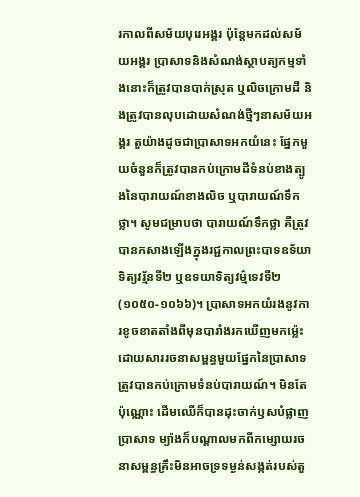រកាលពីសម័យបុរេអង្គរ ប៉ុន្តែមកដល់សម័យអង្គរ ប្រាសាទនិងសំណង់ស្ថាបត្យកម្មទាំងនោះក៏ត្រូវបានបាក់ស្រុត ឬលិចក្រោមដី និងត្រូវបានលុបដោយសំណង់ថ្មីៗនាសម័យអង្គរ តួយ៉ាងដូចជាប្រាសាទអកយំនេះ ផ្នែកមួយចំនួនក៏ត្រូវបានកប់ក្រោមដីទំនប់ខាងត្បូងនៃបារាយណ៍ខាងលិច ឬបារាយណ៍ទឹកថ្លា។ សូមជម្រាបថា បារាយណ៍ទឹកថ្លា គឺត្រូវបានកសាងឡើងក្នុងរជ្ជកាលព្រះបាទឧទ័យាទិត្យវរ្ម័នទី២ ឬឧទយាទិត្យវម៌្មទេវទី២ (១០៥០-១០៦៦)។ ប្រាសាទអកយំរងនូវការខូចខាតតាំងពីមុនបារាំងរកឃើញមកម្ល៉េះ ដោយសាររចនាសម្ពន្ធមួយផ្នែកនៃប្រាសាទត្រូវបានកប់ក្រោមទំនប់បារាយណ៍។ មិនតែប៉ុណ្ណោះ ដើមឈើក៏បានដុះចាក់ឫសបំផ្លាញប្រាសាទ ម្យ៉ាងក៏បណ្ដាលមកពីកម្សោយរចនាសម្ពន្ធគ្រឹះមិនអាចទ្រទម្ងន់សង្កត់របស់តួ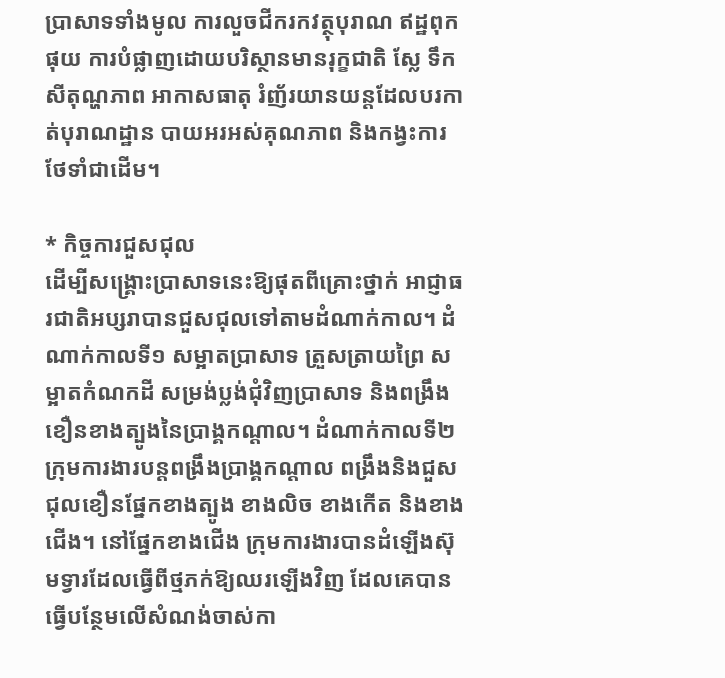ប្រាសាទទាំងមូល ការលួចជីករកវត្ថុបុរាណ ឥដ្ឋពុកផុយ ការបំផ្លាញដោយបរិស្ថានមានរុក្ខជាតិ ស្លែ ទឹក សីតុណ្ហភាព អាកាសធាតុ រំញ័រយានយន្តដែលបរកាត់បុរាណដ្ឋាន បាយអរអស់គុណភាព និងកង្វះការថែទាំជាដើម។

* កិច្ចការជួសជុល
ដើម្បីសង្គ្រោះប្រាសាទនេះឱ្យផុតពីគ្រោះថ្នាក់ អាជ្ញាធរជាតិអប្សរាបានជួសជុលទៅតាមដំណាក់កាល។ ដំណាក់កាលទី១ សម្អាតប្រាសាទ ត្រួសត្រាយព្រៃ សម្អាតកំណកដី សម្រង់ប្លង់ជុំវិញប្រាសាទ និងពង្រឹងខឿនខាងត្បូងនៃប្រាង្គកណ្តាល។ ដំណាក់កាលទី២ ក្រុមការងារបន្តពង្រឹងប្រាង្គកណ្តាល ពង្រឹងនិងជួសជុលខឿនផ្នែកខាងត្បូង ខាងលិច ខាងកើត និងខាងជើង។ នៅផ្នែកខាងជើង ក្រុមការងារបានដំឡើងស៊ុមទ្វារដែលធ្វើពីថ្មភក់ឱ្យឈរឡើងវិញ ដែលគេបានធ្វើបន្ថែមលើសំណង់ចាស់កា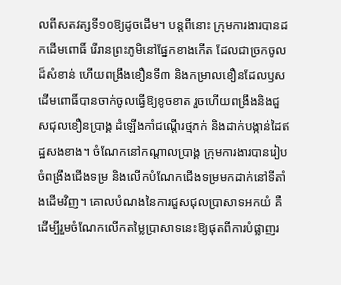លពីសតវត្សទី១០ឱ្យដូចដើម។ បន្តពីនោះ ក្រុមការងារបានដកដើមពោធិ៍ រើរានព្រះភូមិនៅផ្នែកខាងកើត ដែលជាច្រកចូលដ៏សំខាន់ ហើយពង្រឹងខឿនទី៣ និងកម្រាលខឿនដែលឫសដើមពោធិ៍បានចាក់ចូលធ្វើឱ្យខូចខាត រួចហើយពង្រឹងនិងជួសជុលខឿនប្រាង្គ ដំឡើងកាំជណ្តើរថ្មភក់ និងដាក់បង្កាន់ដៃឥដ្ឋសងខាង។ ចំណែកនៅកណ្តាលប្រាង្គ ក្រុមការងារបានរៀបចំពង្រឹងជើងទម្រ និងលើកបំណែកជើងទម្រមកដាក់នៅទីតាំងដើមវិញ។ គោលបំណងនៃការជួសជុលប្រាសាទអកយំ គឺដើម្បីរួមចំណែកលើកតម្លៃប្រាសាទនេះឱ្យផុតពីការបំផ្លាញរ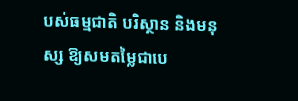បស់ធម្មជាតិ បរិស្ថាន និងមនុស្ស ឱ្យសមតម្លៃជាបេ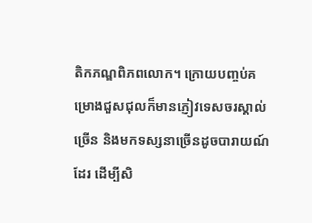តិកភណ្ឌពិភពលោក។ ក្រោយបញ្ចប់គម្រោងជួសជុលក៏មានភ្ញៀវទេសចរស្គាល់ច្រើន និងមកទស្សនាច្រើនដូចបារាយណ៍ដែរ ដើម្បីសិ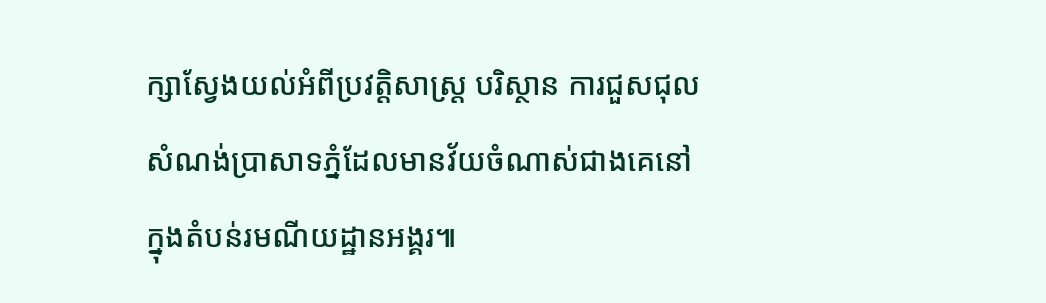ក្សាស្វែងយល់អំពីប្រវត្តិសាស្ត្រ បរិស្ថាន ការជួសជុល សំណង់ប្រាសាទភ្នំដែលមានវ័យចំណាស់ជាងគេនៅក្នុងតំបន់រមណីយដ្ឋានអង្គរ៕